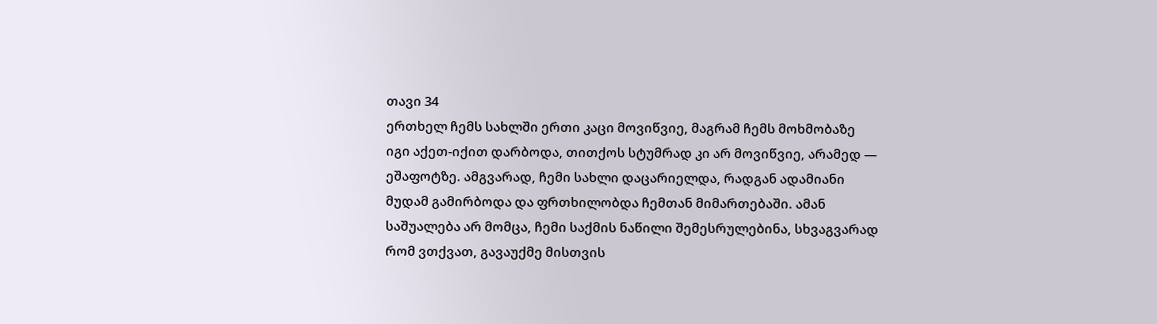თავი 34
ერთხელ ჩემს სახლში ერთი კაცი მოვიწვიე, მაგრამ ჩემს მოხმობაზე იგი აქეთ-იქით დარბოდა, თითქოს სტუმრად კი არ მოვიწვიე, არამედ — ეშაფოტზე. ამგვარად, ჩემი სახლი დაცარიელდა, რადგან ადამიანი მუდამ გამირბოდა და ფრთხილობდა ჩემთან მიმართებაში. ამან საშუალება არ მომცა, ჩემი საქმის ნაწილი შემესრულებინა, სხვაგვარად რომ ვთქვათ, გავაუქმე მისთვის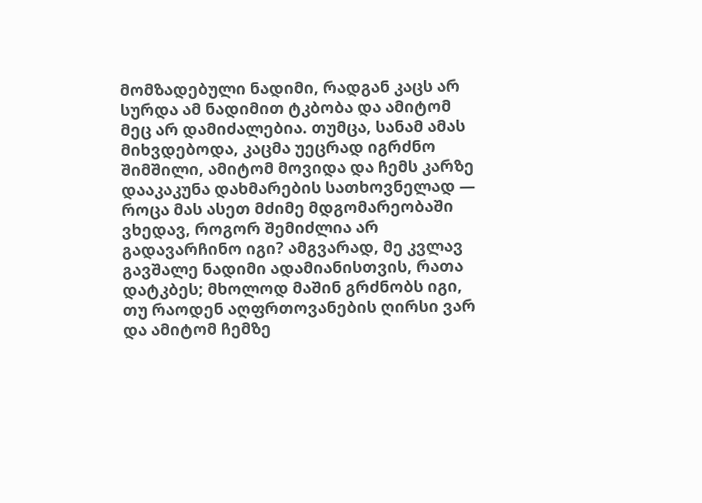მომზადებული ნადიმი, რადგან კაცს არ სურდა ამ ნადიმით ტკბობა და ამიტომ მეც არ დამიძალებია. თუმცა, სანამ ამას მიხვდებოდა, კაცმა უეცრად იგრძნო შიმშილი, ამიტომ მოვიდა და ჩემს კარზე დააკაკუნა დახმარების სათხოვნელად — როცა მას ასეთ მძიმე მდგომარეობაში ვხედავ, როგორ შემიძლია არ გადავარჩინო იგი? ამგვარად, მე კვლავ გავშალე ნადიმი ადამიანისთვის, რათა დატკბეს; მხოლოდ მაშინ გრძნობს იგი, თუ რაოდენ აღფრთოვანების ღირსი ვარ და ამიტომ ჩემზე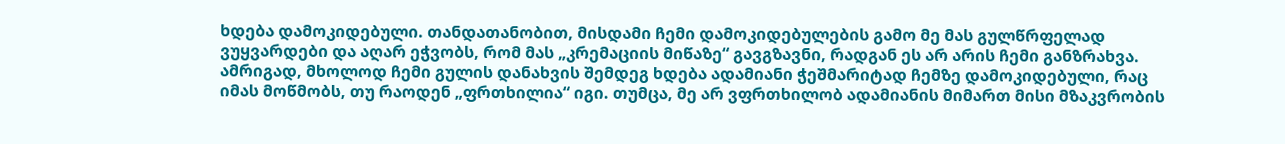ხდება დამოკიდებული. თანდათანობით, მისდამი ჩემი დამოკიდებულების გამო მე მას გულწრფელად ვუყვარდები და აღარ ეჭვობს, რომ მას „კრემაციის მიწაზე“ გავგზავნი, რადგან ეს არ არის ჩემი განზრახვა. ამრიგად, მხოლოდ ჩემი გულის დანახვის შემდეგ ხდება ადამიანი ჭეშმარიტად ჩემზე დამოკიდებული, რაც იმას მოწმობს, თუ რაოდენ „ფრთხილია“ იგი. თუმცა, მე არ ვფრთხილობ ადამიანის მიმართ მისი მზაკვრობის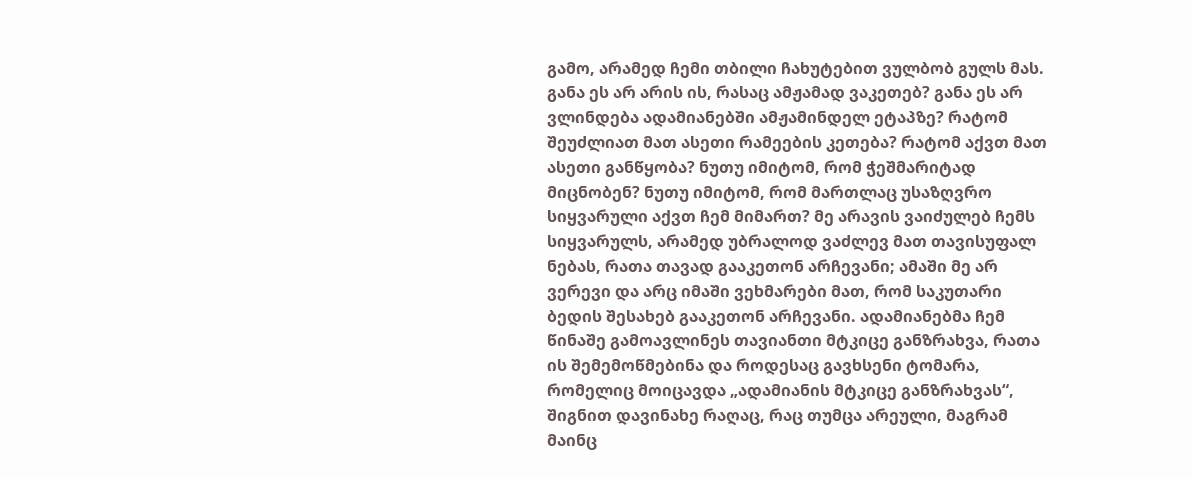გამო, არამედ ჩემი თბილი ჩახუტებით ვულბობ გულს მას. განა ეს არ არის ის, რასაც ამჟამად ვაკეთებ? განა ეს არ ვლინდება ადამიანებში ამჟამინდელ ეტაპზე? რატომ შეუძლიათ მათ ასეთი რამეების კეთება? რატომ აქვთ მათ ასეთი განწყობა? ნუთუ იმიტომ, რომ ჭეშმარიტად მიცნობენ? ნუთუ იმიტომ, რომ მართლაც უსაზღვრო სიყვარული აქვთ ჩემ მიმართ? მე არავის ვაიძულებ ჩემს სიყვარულს, არამედ უბრალოდ ვაძლევ მათ თავისუფალ ნებას, რათა თავად გააკეთონ არჩევანი; ამაში მე არ ვერევი და არც იმაში ვეხმარები მათ, რომ საკუთარი ბედის შესახებ გააკეთონ არჩევანი. ადამიანებმა ჩემ წინაშე გამოავლინეს თავიანთი მტკიცე განზრახვა, რათა ის შემემოწმებინა და როდესაც გავხსენი ტომარა, რომელიც მოიცავდა „ადამიანის მტკიცე განზრახვას“, შიგნით დავინახე რაღაც, რაც თუმცა არეული, მაგრამ მაინც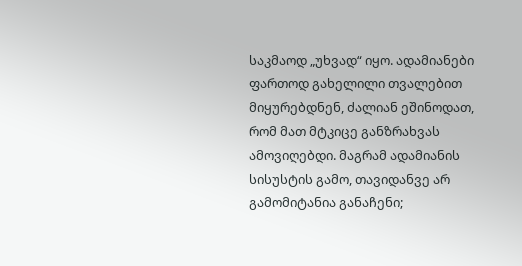საკმაოდ „უხვად“ იყო. ადამიანები ფართოდ გახელილი თვალებით მიყურებდნენ, ძალიან ეშინოდათ, რომ მათ მტკიცე განზრახვას ამოვიღებდი. მაგრამ ადამიანის სისუსტის გამო, თავიდანვე არ გამომიტანია განაჩენი;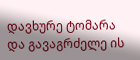დავხურე ტომარა და გავაგრძელე ის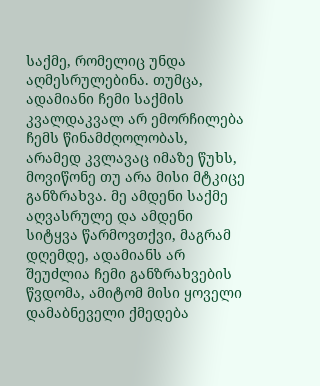საქმე, რომელიც უნდა აღმესრულებინა. თუმცა, ადამიანი ჩემი საქმის კვალდაკვალ არ ემორჩილება ჩემს წინამძღოლობას, არამედ კვლავაც იმაზე წუხს, მოვიწონე თუ არა მისი მტკიცე განზრახვა. მე ამდენი საქმე აღვასრულე და ამდენი სიტყვა წარმოვთქვი, მაგრამ დღემდე, ადამიანს არ შეუძლია ჩემი განზრახვების წვდომა, ამიტომ მისი ყოველი დამაბნეველი ქმედება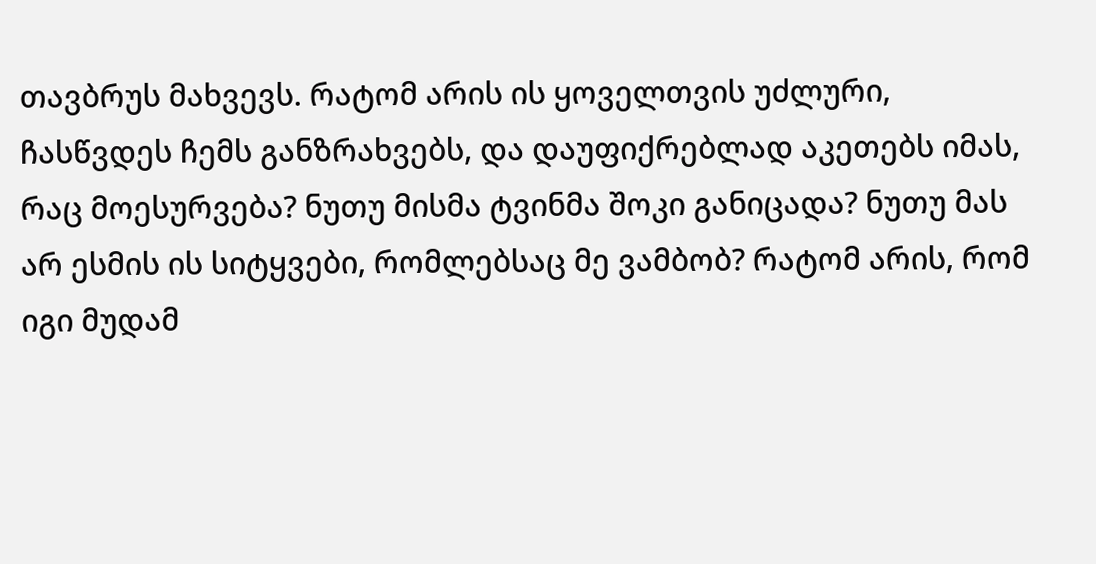თავბრუს მახვევს. რატომ არის ის ყოველთვის უძლური, ჩასწვდეს ჩემს განზრახვებს, და დაუფიქრებლად აკეთებს იმას, რაც მოესურვება? ნუთუ მისმა ტვინმა შოკი განიცადა? ნუთუ მას არ ესმის ის სიტყვები, რომლებსაც მე ვამბობ? რატომ არის, რომ იგი მუდამ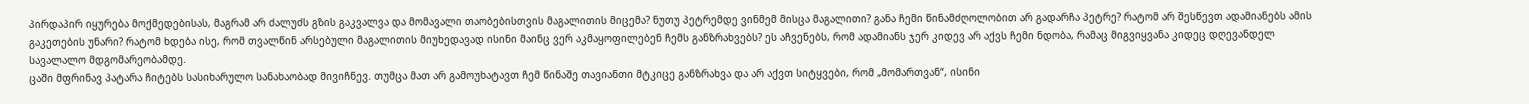პირდაპირ იყურება მოქმედებისას, მაგრამ არ ძალუძს გზის გაკვალვა და მომავალი თაობებისთვის მაგალითის მიცემა? ნუთუ პეტრემდე ვინმემ მისცა მაგალითი? განა ჩემი წინამძღოლობით არ გადარჩა პეტრე? რატომ არ შესწევთ ადამიანებს ამის გაკეთების უნარი? რატომ ხდება ისე, რომ თვალწინ არსებული მაგალითის მიუხედავად ისინი მაინც ვერ აკმაყოფილებენ ჩემს განზრახვებს? ეს აჩვენებს, რომ ადამიანს ჯერ კიდევ არ აქვს ჩემი ნდობა, რამაც მიგვიყვანა კიდეც დღევანდელ სავალალო მდგომარეობამდე.
ცაში მფრინავ პატარა ჩიტებს სასიხარულო სანახაობად მივიჩნევ. თუმცა მათ არ გამოუხატავთ ჩემ წინაშე თავიანთი მტკიცე განზრახვა და არ აქვთ სიტყვები, რომ „მომართვან“, ისინი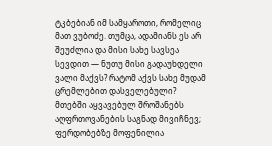ტკბებიან იმ სამყაროთი, რომელიც მათ ვუბოძე. თუმცა, ადამიანს ეს არ შეუძლია და მისი სახე სავსეა სევდით — ნუთუ მისი გადაუხდელი ვალი მაქვს? რატომ აქვს სახე მუდამ ცრემლებით დასველებული? მთებში აყვავებულ შროშანებს აღფრთოვანების საგნად მივიჩნევ; ფერდობებზე მოფენილია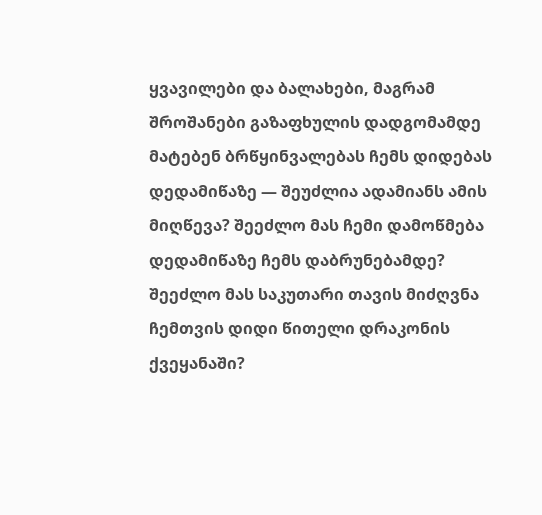ყვავილები და ბალახები, მაგრამ შროშანები გაზაფხულის დადგომამდე მატებენ ბრწყინვალებას ჩემს დიდებას დედამიწაზე — შეუძლია ადამიანს ამის მიღწევა? შეეძლო მას ჩემი დამოწმება დედამიწაზე ჩემს დაბრუნებამდე? შეეძლო მას საკუთარი თავის მიძღვნა ჩემთვის დიდი წითელი დრაკონის ქვეყანაში?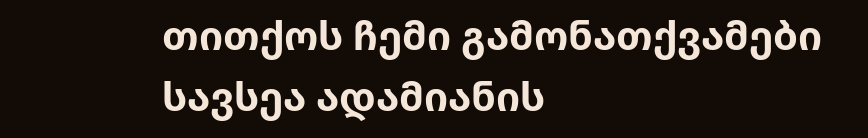თითქოს ჩემი გამონათქვამები სავსეა ადამიანის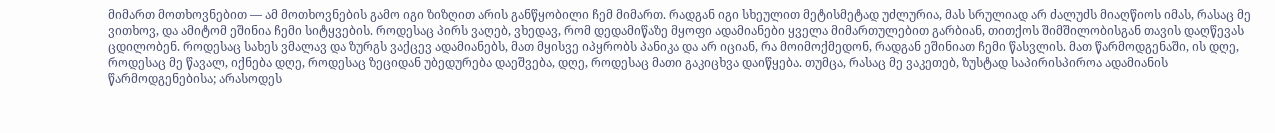მიმართ მოთხოვნებით — ამ მოთხოვნების გამო იგი ზიზღით არის განწყობილი ჩემ მიმართ. რადგან იგი სხეულით მეტისმეტად უძლურია, მას სრულიად არ ძალუძს მიაღწიოს იმას, რასაც მე ვითხოვ, და ამიტომ ეშინია ჩემი სიტყვების. როდესაც პირს ვაღებ, ვხედავ, რომ დედამიწაზე მყოფი ადამიანები ყველა მიმართულებით გარბიან, თითქოს შიმშილობისგან თავის დაღწევას ცდილობენ. როდესაც სახეს ვმალავ და ზურგს ვაქცევ ადამიანებს, მათ მყისვე იპყრობს პანიკა და არ იციან, რა მოიმოქმედონ, რადგან ეშინიათ ჩემი წასვლის. მათ წარმოდგენაში, ის დღე, როდესაც მე წავალ, იქნება დღე, როდესაც ზეციდან უბედურება დაეშვება, დღე, როდესაც მათი გაკიცხვა დაიწყება. თუმცა, რასაც მე ვაკეთებ, ზუსტად საპირისპიროა ადამიანის წარმოდგენებისა; არასოდეს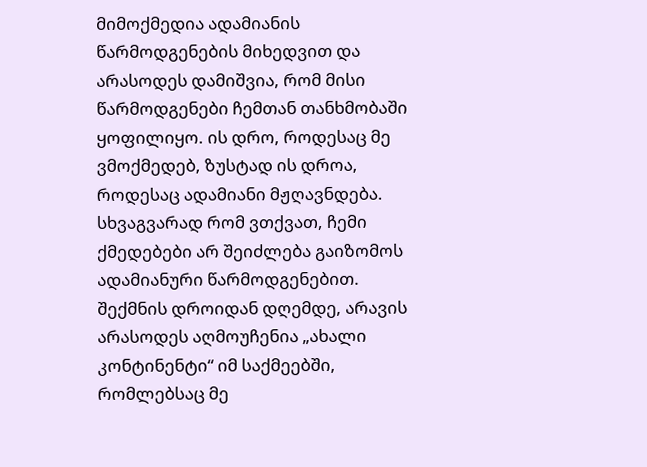მიმოქმედია ადამიანის წარმოდგენების მიხედვით და არასოდეს დამიშვია, რომ მისი წარმოდგენები ჩემთან თანხმობაში ყოფილიყო. ის დრო, როდესაც მე ვმოქმედებ, ზუსტად ის დროა, როდესაც ადამიანი მჟღავნდება. სხვაგვარად რომ ვთქვათ, ჩემი ქმედებები არ შეიძლება გაიზომოს ადამიანური წარმოდგენებით. შექმნის დროიდან დღემდე, არავის არასოდეს აღმოუჩენია „ახალი კონტინენტი“ იმ საქმეებში, რომლებსაც მე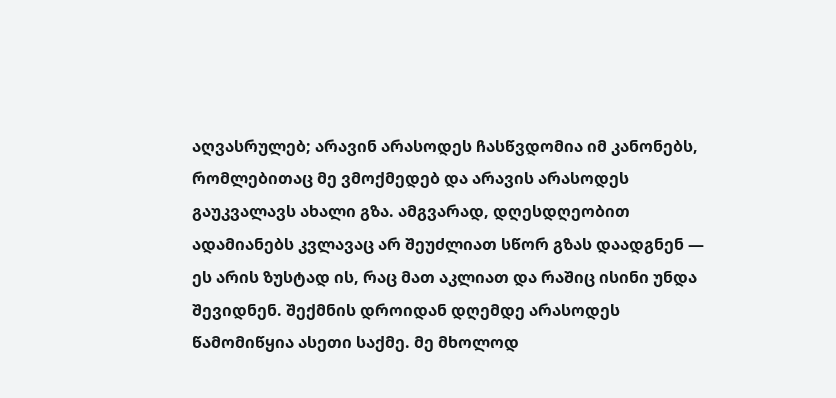აღვასრულებ; არავინ არასოდეს ჩასწვდომია იმ კანონებს, რომლებითაც მე ვმოქმედებ და არავის არასოდეს გაუკვალავს ახალი გზა. ამგვარად, დღესდღეობით ადამიანებს კვლავაც არ შეუძლიათ სწორ გზას დაადგნენ — ეს არის ზუსტად ის, რაც მათ აკლიათ და რაშიც ისინი უნდა შევიდნენ. შექმნის დროიდან დღემდე არასოდეს წამომიწყია ასეთი საქმე. მე მხოლოდ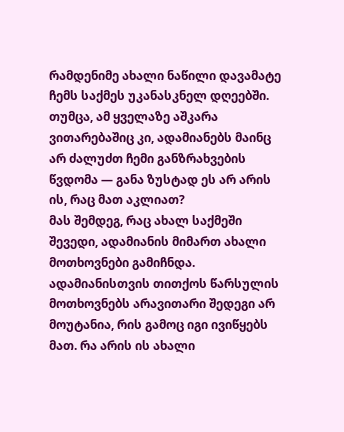რამდენიმე ახალი ნაწილი დავამატე ჩემს საქმეს უკანასკნელ დღეებში. თუმცა, ამ ყველაზე აშკარა ვითარებაშიც კი, ადამიანებს მაინც არ ძალუძთ ჩემი განზრახვების წვდომა — განა ზუსტად ეს არ არის ის, რაც მათ აკლიათ?
მას შემდეგ, რაც ახალ საქმეში შევედი, ადამიანის მიმართ ახალი მოთხოვნები გამიჩნდა. ადამიანისთვის თითქოს წარსულის მოთხოვნებს არავითარი შედეგი არ მოუტანია, რის გამოც იგი ივიწყებს მათ. რა არის ის ახალი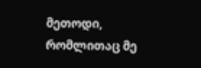მეთოდი, რომლითაც მე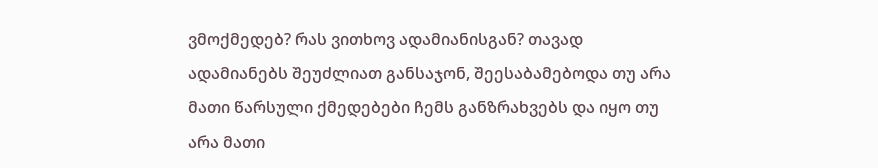ვმოქმედებ? რას ვითხოვ ადამიანისგან? თავად ადამიანებს შეუძლიათ განსაჯონ, შეესაბამებოდა თუ არა მათი წარსული ქმედებები ჩემს განზრახვებს და იყო თუ არა მათი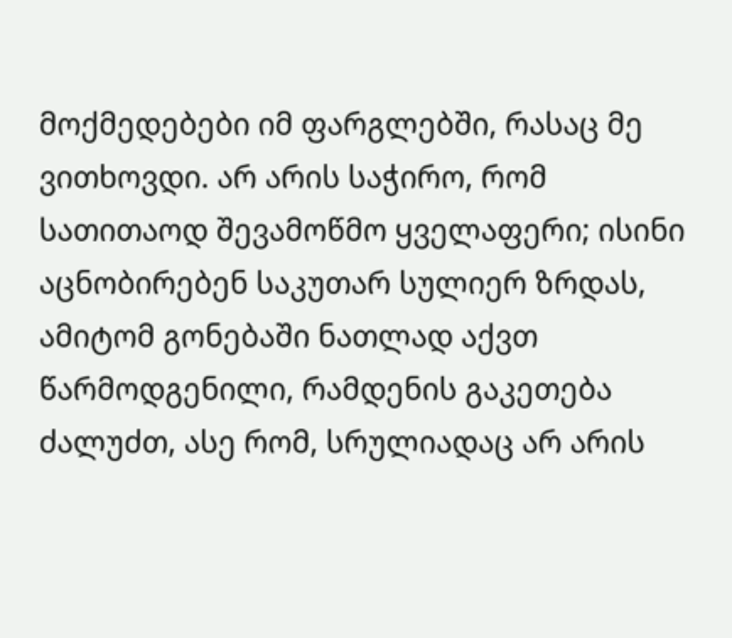მოქმედებები იმ ფარგლებში, რასაც მე ვითხოვდი. არ არის საჭირო, რომ სათითაოდ შევამოწმო ყველაფერი; ისინი აცნობირებენ საკუთარ სულიერ ზრდას, ამიტომ გონებაში ნათლად აქვთ წარმოდგენილი, რამდენის გაკეთება ძალუძთ, ასე რომ, სრულიადაც არ არის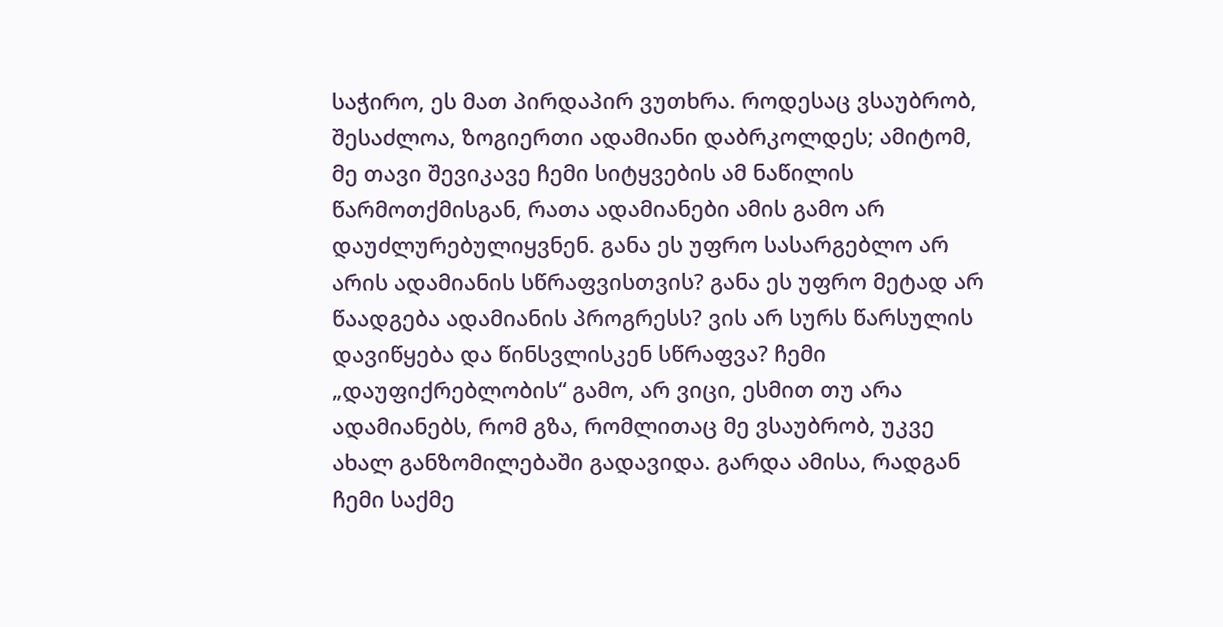საჭირო, ეს მათ პირდაპირ ვუთხრა. როდესაც ვსაუბრობ, შესაძლოა, ზოგიერთი ადამიანი დაბრკოლდეს; ამიტომ, მე თავი შევიკავე ჩემი სიტყვების ამ ნაწილის წარმოთქმისგან, რათა ადამიანები ამის გამო არ დაუძლურებულიყვნენ. განა ეს უფრო სასარგებლო არ არის ადამიანის სწრაფვისთვის? განა ეს უფრო მეტად არ წაადგება ადამიანის პროგრესს? ვის არ სურს წარსულის დავიწყება და წინსვლისკენ სწრაფვა? ჩემი „დაუფიქრებლობის“ გამო, არ ვიცი, ესმით თუ არა ადამიანებს, რომ გზა, რომლითაც მე ვსაუბრობ, უკვე ახალ განზომილებაში გადავიდა. გარდა ამისა, რადგან ჩემი საქმე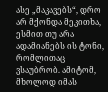ასე „მაკავებს“, დრო არ მქონდა მეკითხა, ესმით თუ არა ადამიანებს ის ტონი, რომლითაც ვსაუბრობ. ამიტომ, მხოლოდ იმას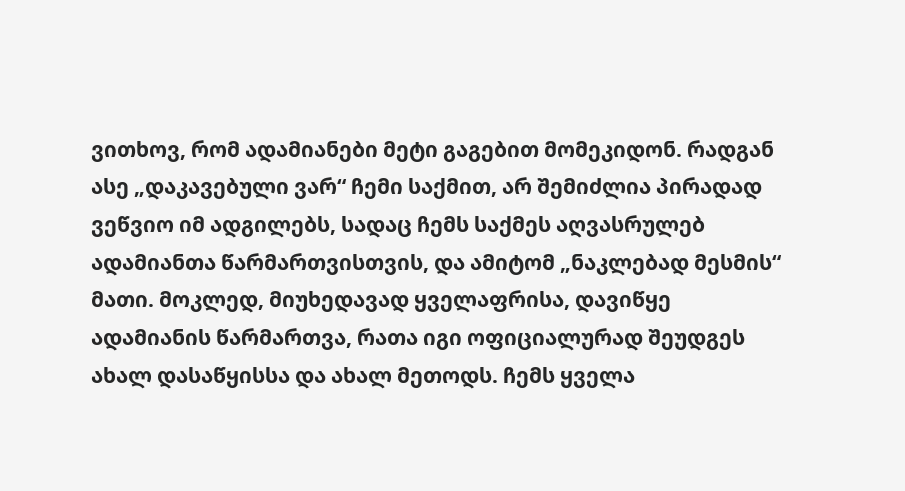ვითხოვ, რომ ადამიანები მეტი გაგებით მომეკიდონ. რადგან ასე „დაკავებული ვარ“ ჩემი საქმით, არ შემიძლია პირადად ვეწვიო იმ ადგილებს, სადაც ჩემს საქმეს აღვასრულებ ადამიანთა წარმართვისთვის, და ამიტომ „ნაკლებად მესმის“ მათი. მოკლედ, მიუხედავად ყველაფრისა, დავიწყე ადამიანის წარმართვა, რათა იგი ოფიციალურად შეუდგეს ახალ დასაწყისსა და ახალ მეთოდს. ჩემს ყველა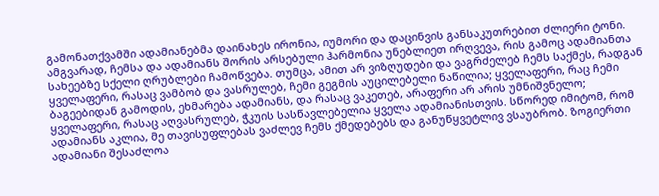გამონათქვამში ადამიანებმა დაინახეს ირონია, იუმორი და დაცინვის განსაკუთრებით ძლიერი ტონი. ამგვარად, ჩემსა და ადამიანს შორის არსებული ჰარმონია უნებლიეთ ირღვევა, რის გამოც ადამიანთა სახეებზე სქელი ღრუბლები ჩამოწვება. თუმცა, ამით არ ვიზღუდები და ვაგრძელებ ჩემს საქმეს, რადგან ყველაფერი, რასაც ვამბობ და ვასრულებ, ჩემი გეგმის აუცილებელი ნაწილია; ყველაფერი, რაც ჩემი ბაგეებიდან გამოდის, ეხმარება ადამიანს, და რასაც ვაკეთებ, არაფერი არ არის უმნიშვნელო; ყველაფერი, რასაც აღვასრულებ, ჭკუის სასწავლებელია ყველა ადამიანისთვის. სწორედ იმიტომ, რომ ადამიანს აკლია, მე თავისუფლებას ვაძლევ ჩემს ქმედებებს და განუწყვეტლივ ვსაუბრობ. ზოგიერთი ადამიანი შესაძლოა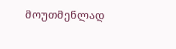მოუთმენლად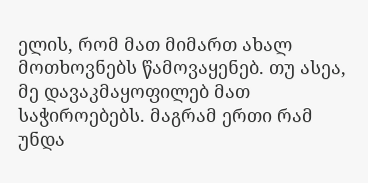ელის, რომ მათ მიმართ ახალ მოთხოვნებს წამოვაყენებ. თუ ასეა, მე დავაკმაყოფილებ მათ საჭიროებებს. მაგრამ ერთი რამ უნდა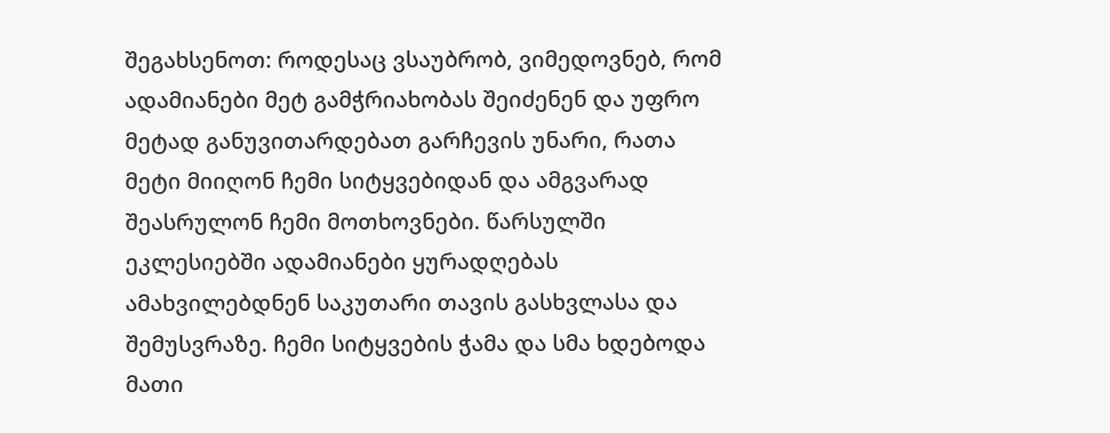შეგახსენოთ: როდესაც ვსაუბრობ, ვიმედოვნებ, რომ ადამიანები მეტ გამჭრიახობას შეიძენენ და უფრო მეტად განუვითარდებათ გარჩევის უნარი, რათა მეტი მიიღონ ჩემი სიტყვებიდან და ამგვარად შეასრულონ ჩემი მოთხოვნები. წარსულში ეკლესიებში ადამიანები ყურადღებას ამახვილებდნენ საკუთარი თავის გასხვლასა და შემუსვრაზე. ჩემი სიტყვების ჭამა და სმა ხდებოდა მათი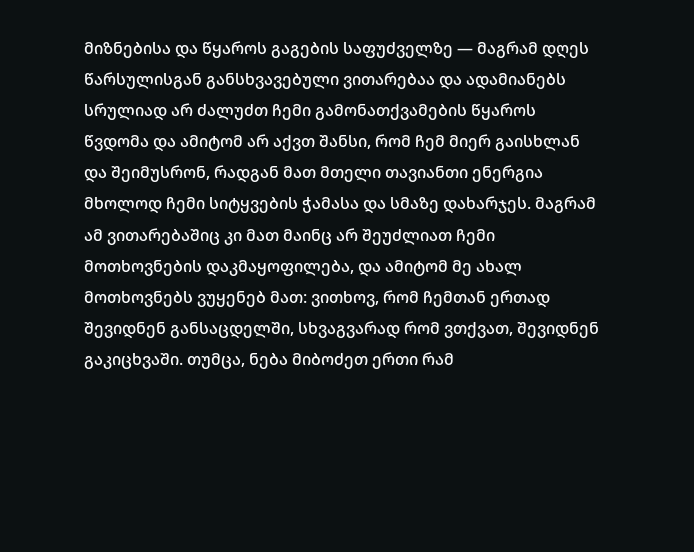მიზნებისა და წყაროს გაგების საფუძველზე — მაგრამ დღეს წარსულისგან განსხვავებული ვითარებაა და ადამიანებს სრულიად არ ძალუძთ ჩემი გამონათქვამების წყაროს წვდომა და ამიტომ არ აქვთ შანსი, რომ ჩემ მიერ გაისხლან და შეიმუსრონ, რადგან მათ მთელი თავიანთი ენერგია მხოლოდ ჩემი სიტყვების ჭამასა და სმაზე დახარჯეს. მაგრამ ამ ვითარებაშიც კი მათ მაინც არ შეუძლიათ ჩემი მოთხოვნების დაკმაყოფილება, და ამიტომ მე ახალ მოთხოვნებს ვუყენებ მათ: ვითხოვ, რომ ჩემთან ერთად შევიდნენ განსაცდელში, სხვაგვარად რომ ვთქვათ, შევიდნენ გაკიცხვაში. თუმცა, ნება მიბოძეთ ერთი რამ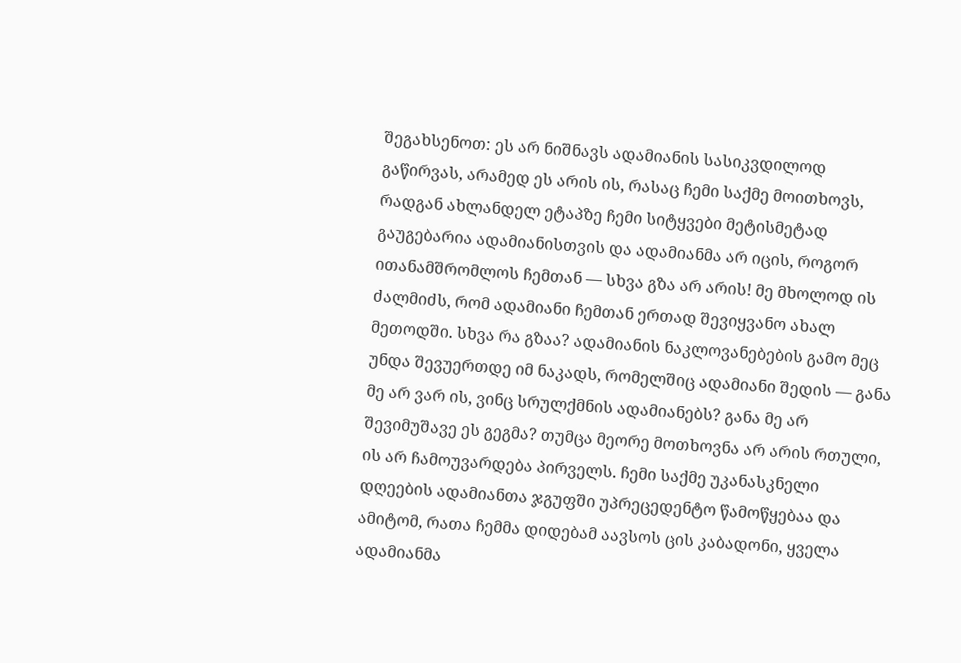შეგახსენოთ: ეს არ ნიშნავს ადამიანის სასიკვდილოდ გაწირვას, არამედ ეს არის ის, რასაც ჩემი საქმე მოითხოვს, რადგან ახლანდელ ეტაპზე ჩემი სიტყვები მეტისმეტად გაუგებარია ადამიანისთვის და ადამიანმა არ იცის, როგორ ითანამშრომლოს ჩემთან — სხვა გზა არ არის! მე მხოლოდ ის ძალმიძს, რომ ადამიანი ჩემთან ერთად შევიყვანო ახალ მეთოდში. სხვა რა გზაა? ადამიანის ნაკლოვანებების გამო მეც უნდა შევუერთდე იმ ნაკადს, რომელშიც ადამიანი შედის — განა მე არ ვარ ის, ვინც სრულქმნის ადამიანებს? განა მე არ შევიმუშავე ეს გეგმა? თუმცა მეორე მოთხოვნა არ არის რთული, ის არ ჩამოუვარდება პირველს. ჩემი საქმე უკანასკნელი დღეების ადამიანთა ჯგუფში უპრეცედენტო წამოწყებაა და ამიტომ, რათა ჩემმა დიდებამ აავსოს ცის კაბადონი, ყველა ადამიანმა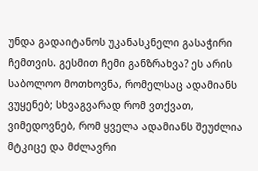უნდა გადაიტანოს უკანასკნელი გასაჭირი ჩემთვის. გესმით ჩემი განზრახვა? ეს არის საბოლოო მოთხოვნა, რომელსაც ადამიანს ვუყენებ; სხვაგვარად რომ ვთქვათ, ვიმედოვნებ, რომ ყველა ადამიანს შეუძლია მტკიცე და მძლავრი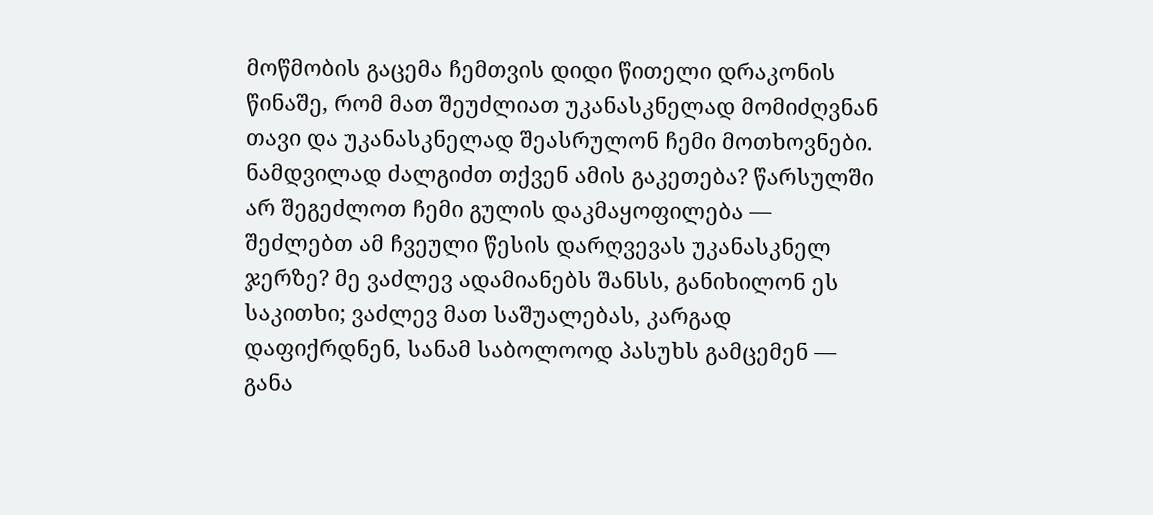მოწმობის გაცემა ჩემთვის დიდი წითელი დრაკონის წინაშე, რომ მათ შეუძლიათ უკანასკნელად მომიძღვნან თავი და უკანასკნელად შეასრულონ ჩემი მოთხოვნები. ნამდვილად ძალგიძთ თქვენ ამის გაკეთება? წარსულში არ შეგეძლოთ ჩემი გულის დაკმაყოფილება — შეძლებთ ამ ჩვეული წესის დარღვევას უკანასკნელ ჯერზე? მე ვაძლევ ადამიანებს შანსს, განიხილონ ეს საკითხი; ვაძლევ მათ საშუალებას, კარგად დაფიქრდნენ, სანამ საბოლოოდ პასუხს გამცემენ — განა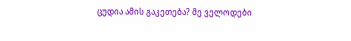ცუდია ამის გაკეთება? მე ველოდები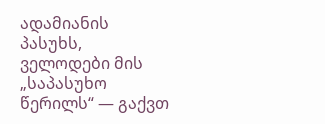ადამიანის პასუხს, ველოდები მის „საპასუხო წერილს“ — გაქვთ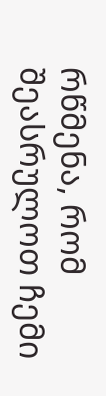რწმენა, რომ შეასრულოთ ჩემი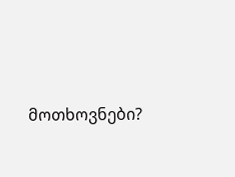მოთხოვნები?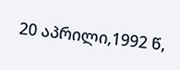20 აპრილი,1992 წ,